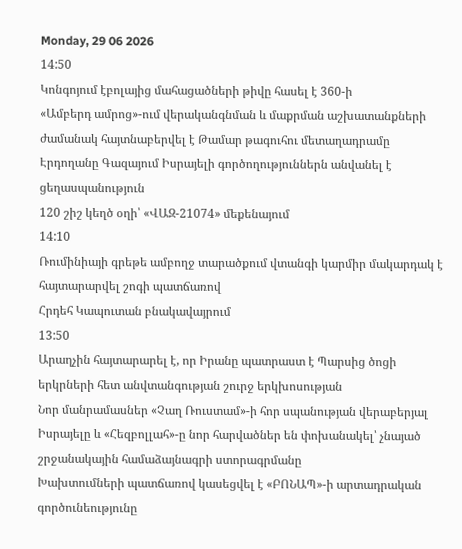Monday, 29 06 2026
14:50
Կոնգոյում էբոլայից մահացածների թիվը հասել է 360-ի
«Ամբերդ ամրոց»-ում վերականգնման և մաքրման աշխատանքների ժամանակ հայտնաբերվել է Թամար թագուհու մետաղադրամը
Էրդողանը Գազայում Իսրայելի գործողություններն անվանել է ցեղասպանություն
120 շիշ կեղծ օղի՝ «ՎԱԶ-21074» մեքենայում
14:10
Ռումինիայի գրեթե ամբողջ տարածքում վտանգի կարմիր մակարդակ է հայտարարվել շոգի պատճառով
Հրդեհ Կապուտան բնակավայրում
13:50
Արաղչին հայտարարել է, որ Իրանը պատրաստ է Պարսից ծոցի երկրների հետ անվտանգության շուրջ երկխոսության
Նոր մանրամասներ «Չաղ Ռուստամ»-ի հոր սպանության վերաբերյալ
Իսրայելը և «Հեզբոլլահ»-ը նոր հարվածներ են փոխանակել՝ չնայած շրջանակային համաձայնագրի ստորագրմանը
Խախտումների պատճառով կասեցվել է «ԲՈՆԱՊ»-ի արտադրական գործունեությունը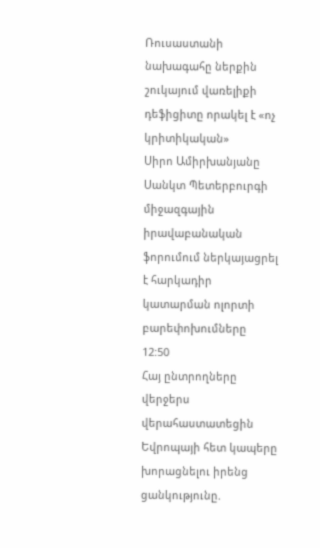Ռուսաստանի նախագահը ներքին շուկայում վառելիքի դեֆիցիտը որակել է «ոչ կրիտիկական»
Սիրո Ամիրխանյանը Սանկտ Պետերբուրգի միջազգային իրավաբանական ֆորումում ներկայացրել է հարկադիր կատարման ոլորտի բարեփոխումները
12:50
Հայ ընտրողները վերջերս վերահաստատեցին Եվրոպայի հետ կապերը խորացնելու իրենց ցանկությունը.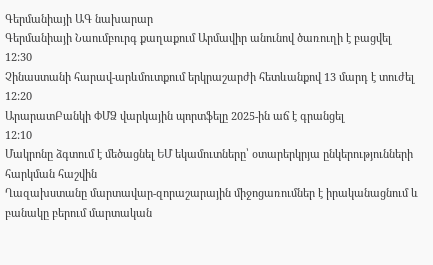Գերմանիայի ԱԳ նախարար
Գերմանիայի Նաումբուրգ քաղաքում Արմավիր անունով ծառուղի է բացվել
12:30
Չինաստանի հարավ-արևմուտքում երկրաշարժի հետևանքով 13 մարդ է տուժել
12:20
ԱրարատԲանկի ՓՄՁ վարկային պորտֆելը 2025-ին աճ է գրանցել
12:10
Մակրոնը ձգտում է մեծացնել ԵՄ եկամուտները՝ օտարերկրյա ընկերությունների հարկման հաշվին
Ղազախստանը մարտավար-զորաշարային միջոցառումներ է իրականացնում և բանակը բերում մարտական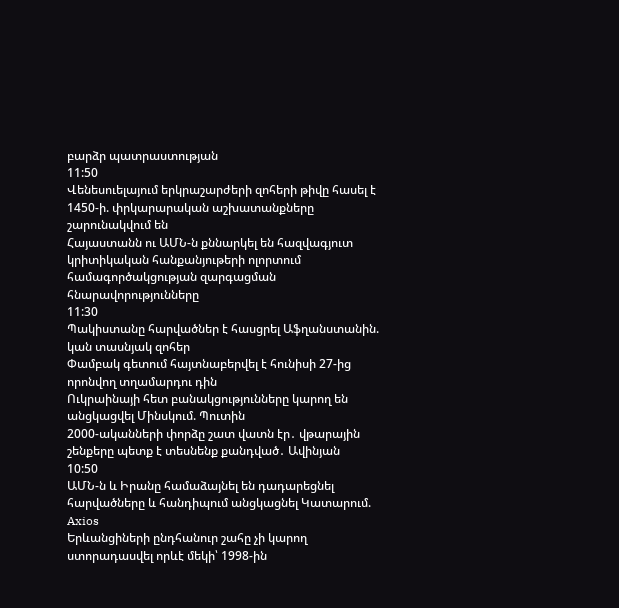բարձր պատրաստության
11:50
Վենեսուելայում երկրաշարժերի զոհերի թիվը հասել է 1450-ի. փրկարարական աշխատանքները շարունակվում են
Հայաստանն ու ԱՄՆ-ն քննարկել են հազվագյուտ կրիտիկական հանքանյութերի ոլորտում համագործակցության զարգացման հնարավորությունները
11:30
Պակիստանը հարվածներ է հասցրել Աֆղանստանին. կան տասնյակ զոհեր
Փամբակ գետում հայտնաբերվել է հունիսի 27-ից որոնվող տղամարդու դին
Ուկրաինայի հետ բանակցությունները կարող են անցկացվել Մինսկում. Պուտին
2000-ականների փորձը շատ վատն էր․ վթարային շենքերը պետք է տեսնենք քանդված․ Ավինյան
10:50
ԱՄՆ-ն և Իրանը համաձայնել են դադարեցնել հարվածները և հանդիպում անցկացնել Կատարում. Axios
Երևանցիների ընդհանուր շահը չի կարող ստորադասվել որևէ մեկի՝ 1998-ին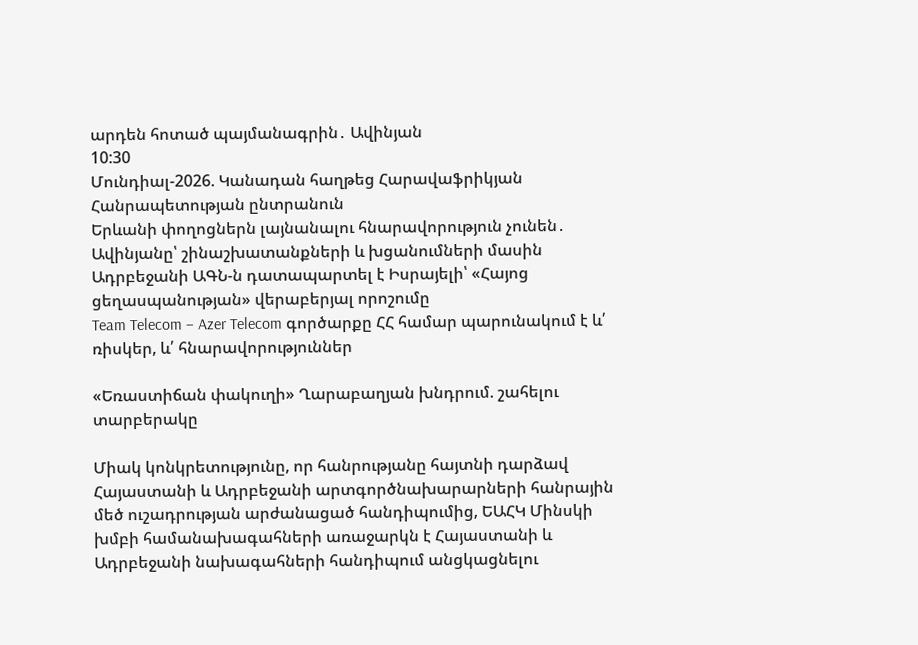արդեն հոտած պայմանագրին․ Ավինյան
10:30
Մունդիալ-2026. Կանադան հաղթեց Հարավաֆրիկյան Հանրապետության ընտրանուն
Երևանի փողոցներն լայնանալու հնարավորություն չունեն․ Ավինյանը՝ շինաշխատանքների և խցանումների մասին
Ադրբեջանի ԱԳՆ-ն դատապարտել է Իսրայելի՝ «Հայոց ցեղասպանության» վերաբերյալ որոշումը
Team Telecom – Azer Telecom գործարքը ՀՀ համար պարունակում է և՛ ռիսկեր, և՛ հնարավորություններ

«Եռաստիճան փակուղի» Ղարաբաղյան խնդրում. շահելու տարբերակը

Միակ կոնկրետությունը, որ հանրությանը հայտնի դարձավ Հայաստանի և Ադրբեջանի արտգործնախարարների հանրային մեծ ուշադրության արժանացած հանդիպումից, ԵԱՀԿ Մինսկի խմբի համանախագահների առաջարկն է Հայաստանի և Ադրբեջանի նախագահների հանդիպում անցկացնելու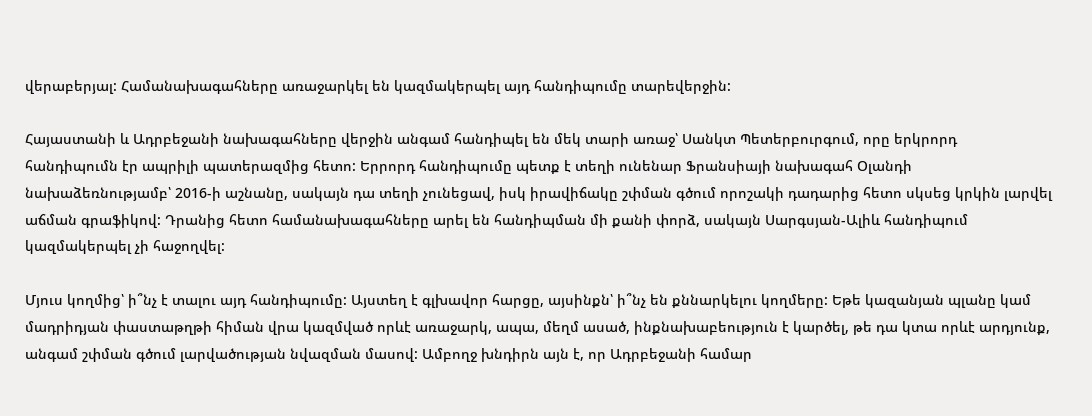վերաբերյալ: Համանախագահները առաջարկել են կազմակերպել այդ հանդիպումը տարեվերջին:

Հայաստանի և Ադրբեջանի նախագահները վերջին անգամ հանդիպել են մեկ տարի առաջ՝ Սանկտ Պետերբուրգում, որը երկրորդ հանդիպումն էր ապրիլի պատերազմից հետո: Երրորդ հանդիպումը պետք է տեղի ունենար Ֆրանսիայի նախագահ Օլանդի նախաձեռնությամբ՝ 2016-ի աշնանը, սակայն դա տեղի չունեցավ, իսկ իրավիճակը շփման գծում որոշակի դադարից հետո սկսեց կրկին լարվել աճման գրաֆիկով: Դրանից հետո համանախագահները արել են հանդիպման մի քանի փորձ, սակայն Սարգսյան-Ալիև հանդիպում կազմակերպել չի հաջողվել:

Մյուս կողմից՝ ի՞նչ է տալու այդ հանդիպումը: Այստեղ է գլխավոր հարցը, այսինքն՝ ի՞նչ են քննարկելու կողմերը: Եթե կազանյան պլանը կամ մադրիդյան փաստաթղթի հիման վրա կազմված որևէ առաջարկ, ապա, մեղմ ասած, ինքնախաբեություն է կարծել, թե դա կտա որևէ արդյունք, անգամ շփման գծում լարվածության նվազման մասով: Ամբողջ խնդիրն այն է, որ Ադրբեջանի համար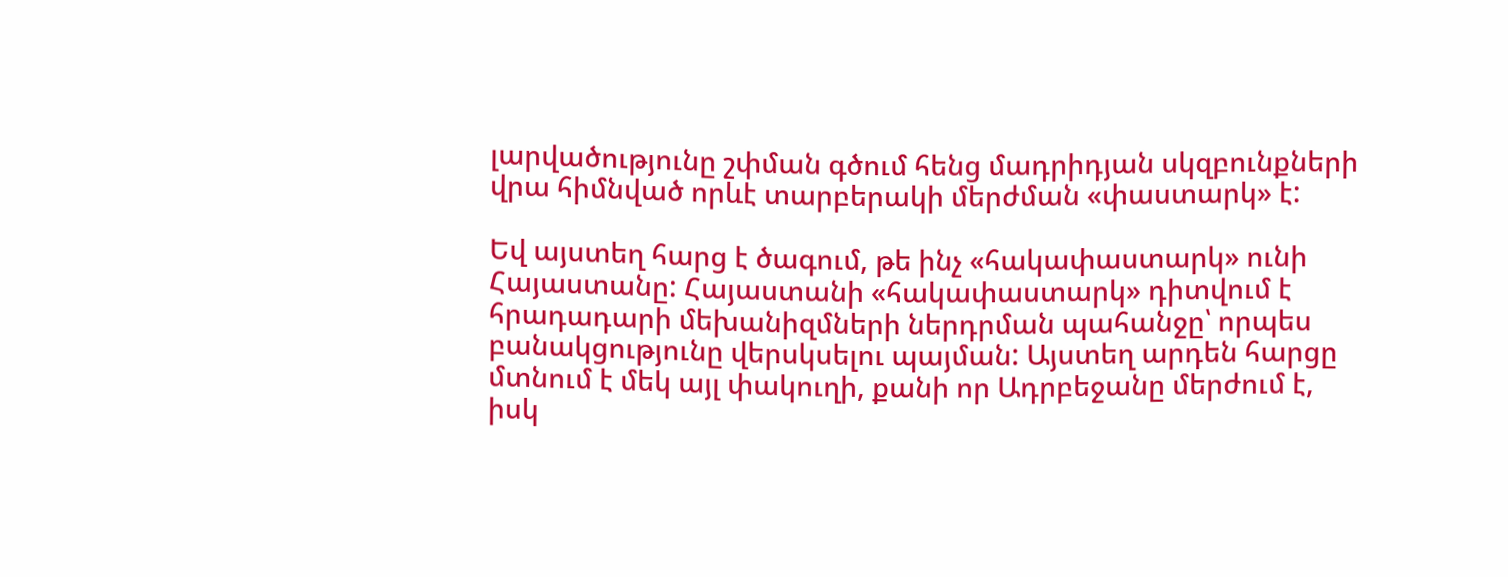լարվածությունը շփման գծում հենց մադրիդյան սկզբունքների վրա հիմնված որևէ տարբերակի մերժման «փաստարկ» է:

Եվ այստեղ հարց է ծագում, թե ինչ «հակափաստարկ» ունի Հայաստանը: Հայաստանի «հակափաստարկ» դիտվում է հրադադարի մեխանիզմների ներդրման պահանջը՝ որպես բանակցությունը վերսկսելու պայման: Այստեղ արդեն հարցը մտնում է մեկ այլ փակուղի, քանի որ Ադրբեջանը մերժում է, իսկ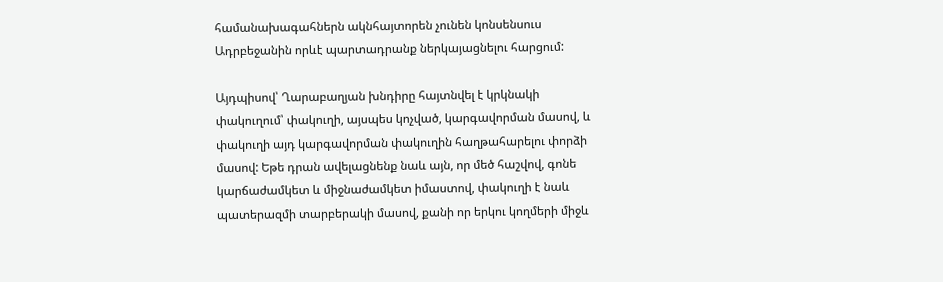համանախագահներն ակնհայտորեն չունեն կոնսենսուս Ադրբեջանին որևէ պարտադրանք ներկայացնելու հարցում:

Այդպիսով՝ Ղարաբաղյան խնդիրը հայտնվել է կրկնակի փակուղում՝ փակուղի, այսպես կոչված, կարգավորման մասով, և փակուղի այդ կարգավորման փակուղին հաղթահարելու փորձի մասով: Եթե դրան ավելացնենք նաև այն, որ մեծ հաշվով, գոնե կարճաժամկետ և միջնաժամկետ իմաստով, փակուղի է նաև պատերազմի տարբերակի մասով, քանի որ երկու կողմերի միջև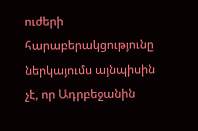ուժերի հարաբերակցությունը ներկայումս այնպիսին չէ, որ Ադրբեջանին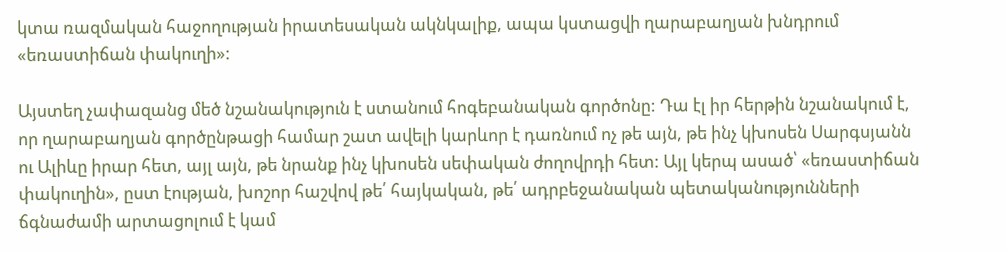կտա ռազմական հաջողության իրատեսական ակնկալիք, ապա կստացվի ղարաբաղյան խնդրում «եռաստիճան փակուղի»:

Այստեղ չափազանց մեծ նշանակություն է ստանում հոգեբանական գործոնը: Դա էլ իր հերթին նշանակում է, որ ղարաբաղյան գործընթացի համար շատ ավելի կարևոր է դառնում ոչ թե այն, թե ինչ կխոսեն Սարգսյանն ու Ալիևը իրար հետ, այլ այն, թե նրանք ինչ կխոսեն սեփական ժողովրդի հետ: Այլ կերպ ասած՝ «եռաստիճան փակուղին», ըստ էության, խոշոր հաշվով թե՛ հայկական, թե՛ ադրբեջանական պետականությունների ճգնաժամի արտացոլում է կամ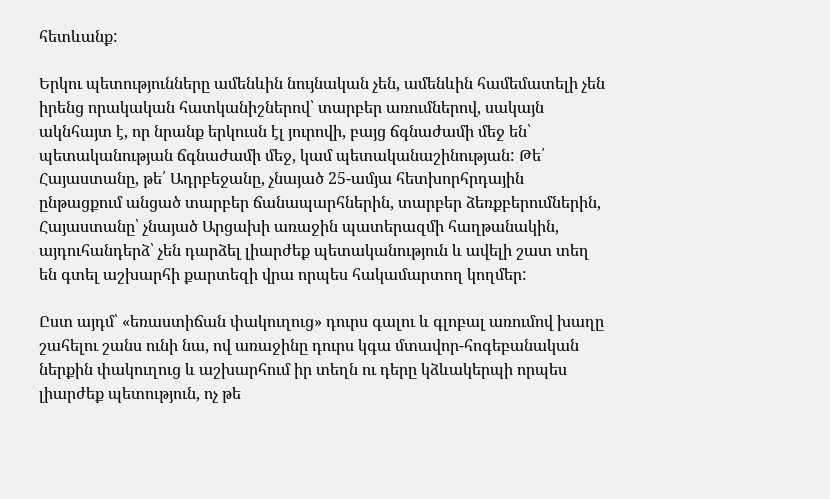հետևանք:

Երկու պետությունները ամենևին նույնական չեն, ամենևին համեմատելի չեն իրենց որակական հատկանիշներով՝ տարբեր առումներով, սակայն ակնհայտ է, որ նրանք երկուսն էլ յուրովի, բայց ճգնաժամի մեջ են՝ պետականության ճգնաժամի մեջ, կամ պետականաշինության: Թե՛ Հայաստանը, թե՛ Ադրբեջանը, չնայած 25-ամյա հետխորհրդային ընթացքում անցած տարբեր ճանապարհներին, տարբեր ձեռքբերումներին, Հայաստանը՝ չնայած Արցախի առաջին պատերազմի հաղթանակին, այդուհանդերձ՝ չեն դարձել լիարժեք պետականություն և ավելի շատ տեղ են գտել աշխարհի քարտեզի վրա որպես հակամարտող կողմեր:

Ըստ այդմ՝ «եռաստիճան փակուղուց» դուրս գալու և գլոբալ առումով խաղը շահելու շանս ունի նա, ով առաջինը դուրս կգա մտավոր-հոգեբանական ներքին փակուղուց և աշխարհում իր տեղն ու դերը կձևակերպի որպես լիարժեք պետություն, ոչ թե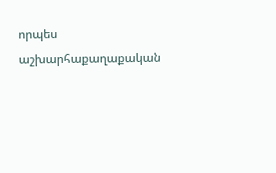որպես աշխարհաքաղաքական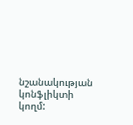նշանակության կոնֆլիկտի կողմ: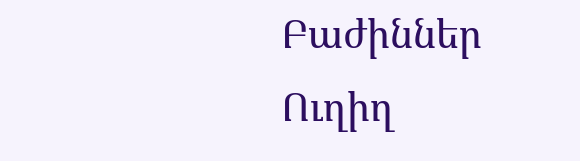Բաժիններ
Ուղիղ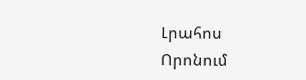Լրահոս
Որոնում